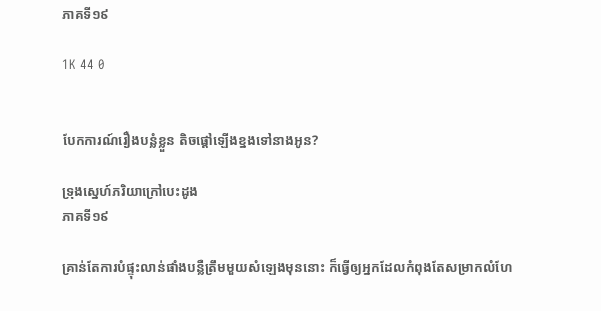ភាគទី១៩

1K 44 0


បែកការណ៍រឿងបន្លំខ្លួន តិចផ្ដៅឡើងខ្នងទៅនាងអូន?

ទ្រុងស្នេហ៍ភរិយាក្រៅបេះដូង
ភាគទី១៩

គ្រាន់តែការបំផ្ទុះលាន់ផាំងបន្លឺត្រឹមមួយសំឡេងមុននោះ ក៏ធ្វើឲ្យអ្នកដែលកំពុងតែសម្រាកលំហែ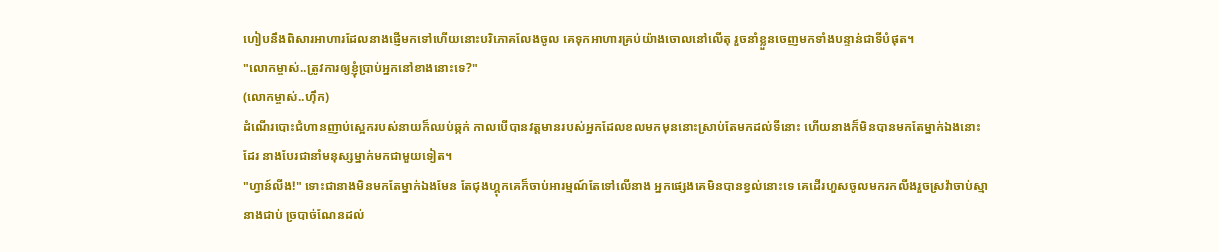ហៀបនឹងពិសារអាហារដែលនាងផ្ញើមកទៅហើយនោះបរិភោគលែងចូល គេទុកអាហារគ្រប់យ៉ាងចោលនៅលើតុ រួចនាំខ្លួនចេញមកទាំងបន្ទាន់ជាទីបំផុត។
"លោកម្ចាស់..ត្រូវការឲ្យខ្ញុំប្រាប់អ្នកនៅខាងនោះទេ?"
(លោកម្ចាស់..ហ៊ឹក)
ដំណើរបោះជំហានញាប់ស្អេករបស់នាយក៏ឈប់ឆ្កក់ កាលបើបានវត្តមានរបស់អ្នកដែលខលមកមុននោះស្រាប់តែមកដល់ទីនោះ ហើយនាងក៏មិនបានមកតែម្នាក់ឯងនោះដែរ នាងបែរជានាំមនុស្សម្នាក់មកជាមួយទៀត។
"ហ្វាន៍លីង!" ទោះជានាងមិនមកតែម្នាក់ឯងមែន តែជុងហ្គុកគេក៏ចាប់អារម្មណ៍តែទៅលើនាង អ្នកផ្សេងគេមិនបានខ្វល់នោះទេ គេដើរហួសចូលមករកលីងរួចស្រវ៉ាចាប់ស្មានាងជាប់ ច្របាច់ណែនដល់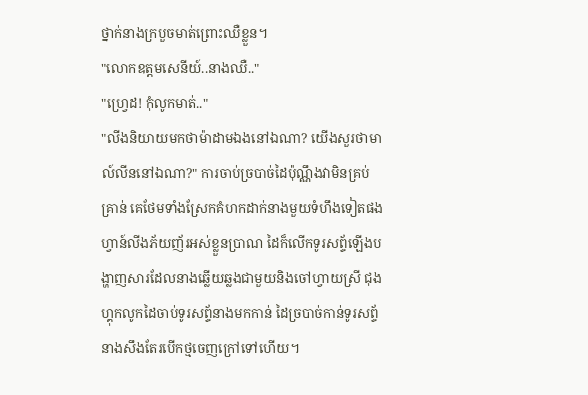ថ្នាក់នាងក្របួចមាត់ព្រោះឈឺខ្លួន។
"លោកឧត្តមសេនីយ៍..នាងឈឺ.."
"ហ្វ្រេដ! កុំលូកមាត់.."
"លីងនិយាយមកថាម៉ាដាមឯងនៅឯណា? យើងសួរថាមាល៍លីននៅឯណា?" ការចាប់ច្របាច់ដៃប៉ុណ្ណឹងវាមិនគ្រប់គ្រាន់ គេថែមទាំងស្រែកគំហកដាក់នាងមួយទំហឹងទៀតផង ហ្វាន៍លីងភ័យញ័រអស់ខ្លួនប្រាណ ដៃក៏លើកទូរសព្ទ័ឡើងបង្ហាញសារដែលនាងឆ្លើយឆ្លងជាមួយនិងចៅហ្វាយស្រី ជុងហ្គុកលូកដៃចាប់ទូរសព្ទ័នាងមកកាន់ ដៃច្របាច់កាន់ទូរសព្ទ័នាងសឹងតែរបើកថ្មចេញក្រៅទៅហើយ។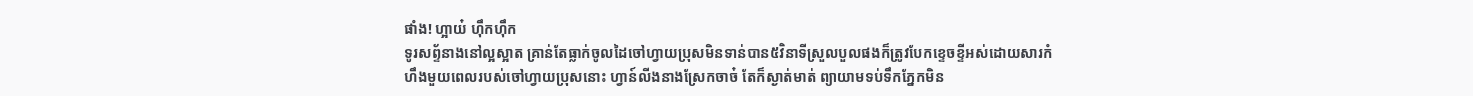ផាំង! ហ្អាយ៎ ហ៊ឹកហ៊ឹក
ទូរសព្ទ័នាងនៅល្អស្អាត គ្រាន់តែធ្លាក់ចូលដៃចៅហ្វាយប្រុសមិនទាន់បាន៥វិនាទីស្រួលបួលផងក៏ត្រូវបែកខ្ទេចខ្ទីអស់ដោយសារកំហឹងមួយពេលរបស់ចៅហ្វាយប្រុសនោះ ហ្វាន៍លីងនាងស្រែកចាច៎ តែក៏ស្ងាត់មាត់ ព្យាយាមទប់ទឹកភ្នែកមិន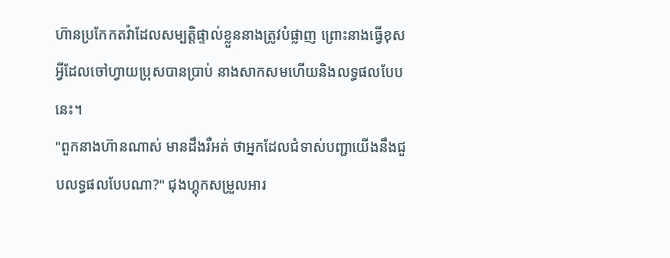ហ៊ានប្រកែកតវ៉ាដែលសម្បត្តិផ្ទាល់ខ្លួននាងត្រូវបំផ្លាញ ព្រោះនាងធ្វើខុសអ្វីដែលចៅហ្វាយប្រុសបានប្រាប់ នាងសាកសមហើយនិងលទ្ធផលបែបនេះ។
"ពួកនាងហ៊ានណាស់ មានដឹងរឺអត់ ថាអ្នកដែលជំទាស់បញ្ជាយើងនឹងជួបលទ្ធផលបែបណា?" ជុងហ្គុកសម្រួលអារ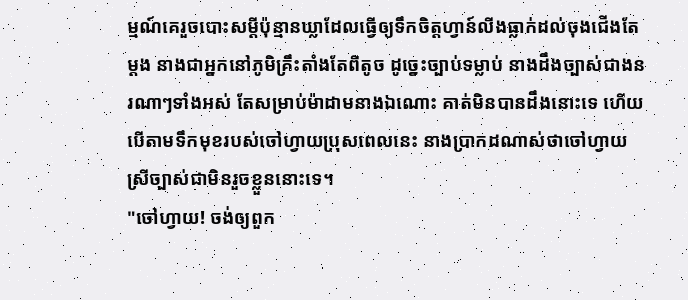ម្មណ៍គេរួចបោះសម្ដីប៉ុន្មានឃ្លាដែលធ្វើឲ្យទឹកចិត្តហ្វាន៍លីងធ្លាក់ដល់ចុងជើងតែម្ដង នាងជាអ្នកនៅភូមិគ្រឹះតាំងតែពីតូច ដូច្នេះច្បាប់ទម្លាប់ នាងដឹងច្បាស់ជាងនរណាៗទាំងអស់ តែសម្រាប់ម៉ាដាមនាងឯណោះ គាត់មិនបានដឹងនោះទេ ហើយបើតាមទឹកមុខរបស់ចៅហ្វាយប្រុសពេលនេះ នាងប្រាកដណាស់ថាចៅហ្វាយស្រីច្បាស់ជាមិនរួចខ្លួននោះទេ។
"ចៅហ្វាយ! ចង់ឲ្យពួក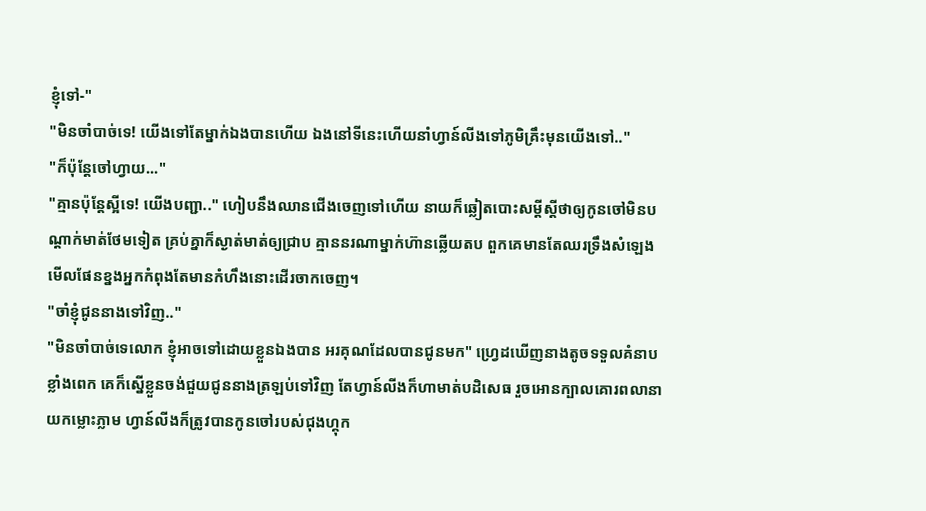ខ្ញុំទៅ-"
"មិនចាំបាច់ទេ! យើងទៅតែម្នាក់ឯងបានហើយ ឯងនៅទីនេះហើយនាំហ្វាន៍លីងទៅភូមិគ្រឹះមុនយើងទៅ.."
"ក៏ប៉ុន្តែចៅហ្វាយ..."
"គ្មានប៉ុន្តែស្អីទេ! យើងបញ្ជា.." ហៀបនឹងឈានជើងចេញទៅហើយ នាយក៏ឆ្លៀតបោះសម្ដីស្ដីថាឲ្យកូនចៅមិនបណ្ដាក់មាត់ថែមទៀត គ្រប់គ្នាក៏ស្ងាត់មាត់ឲ្យជ្រាប គ្មាននរណាម្នាក់ហ៊ានឆ្លើយតប ពួកគេមានតែឈរទ្រឹងសំឡេងមើលផែនខ្នងអ្នកកំពុងតែមានកំហឹងនោះដើរចាកចេញ។
"ចាំខ្ញុំជូននាងទៅវិញ.."
"មិនចាំបាច់ទេលោក ខ្ញុំអាចទៅដោយខ្លួនឯងបាន អរគុណដែលបានជូនមក" ហ្វ្រេដឃើញនាងតូចទទួលគំនាបខ្លាំងពេក គេក៏ស្នើខ្លួនចង់ជួយជូននាងត្រឡប់ទៅវិញ តែហ្វាន៍លីងក៏ហាមាត់បដិសេធ រួចអោនក្បាលគោរពលានាយកម្លោះភ្លាម ហ្វាន៍លីងក៏ត្រូវបានកូនចៅរបស់ជុងហ្គុក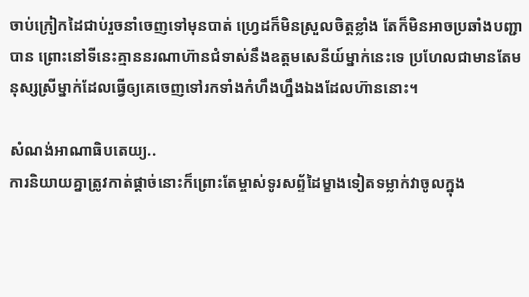ចាប់ក្រៀកដៃជាប់រួចនាំចេញទៅមុនបាត់ ហ្វ្រេដក៏មិនស្រួលចិត្តខ្លាំង តែក៏មិនអាចប្រឆាំងបញ្ជាបាន ព្រោះនៅទីនេះគ្មាននរណាហ៊ានជំទាស់នឹងឧត្តមសេនីយ៍ម្នាក់នេះទេ ប្រហែលជាមានតែមនុស្សស្រីម្នាក់ដែលធ្វើឲ្យគេចេញទៅរកទាំងកំហឹងហ្នឹងឯងដែលហ៊ាននោះ។

សំណង់អាណាធិបតេយ្យ..
ការនិយាយគ្នាត្រូវកាត់ផ្ដាច់នោះក៏ព្រោះតែម្ចាស់ទូរសព្ទ័ដៃម្ខាងទៀតទម្លាក់វាចូលក្នុង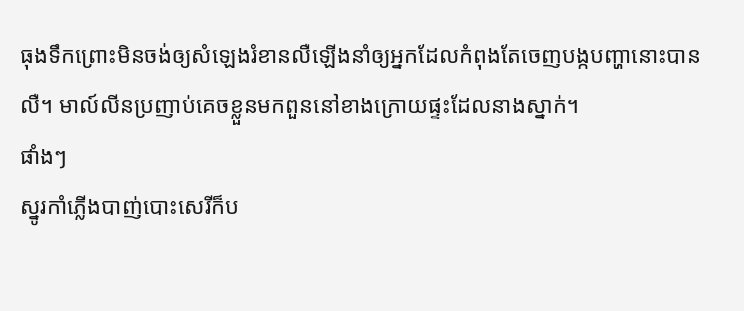ធុងទឹកព្រោះមិនចង់ឲ្យសំឡេងរំខានលឺឡើងនាំឲ្យអ្នកដែលកំពុងតែចេញបង្កបញ្ហានោះបានលឺ។ មាល៍លីនប្រញាប់គេចខ្លួនមកពួននៅខាងក្រោយផ្ទះដែលនាងស្នាក់។
ផាំងៗ
ស្នូរកាំភ្លើងបាញ់បោះសេរីក៏ប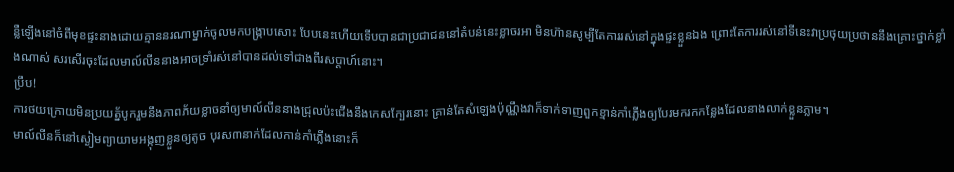ន្លឺឡើងនៅចំពីមុខផ្ទះនាងដោយគ្មាននរណាម្នាក់ចូលមកបង្ក្រាបសោះ បែបនេះហើយទើបបានជាប្រជាជននៅតំបន់នេះខ្លាចរអា មិនហ៊ានសូម្បីតែការរស់នៅក្នុងផ្ទះខ្លួនឯង ព្រោះតែការរស់នៅទីនេះវាប្រថុយប្រថាននឹងគ្រោះថ្នាក់ខ្លាំងណាស់ សរសើរចុះដែលមាល៍លីននាងអាចទ្រាំរស់នៅបានដល់ទៅជាងពីរសប្ដាហ៍នោះ។
ប្រឹប!
ការថយក្រោយមិនប្រយត្ន័បូករួមនឹងភាពភ័យខ្លាចនាំឲ្យមាល៍លីននាងជ្រុលប៉ះជើងនឹងកេសក្បែរនោះ គ្រាន់តែសំឡេងប៉ុណ្ណឹងវាក៏ទាក់ទាញពួកខ្មាន់កាំភ្លើងឲ្យបែរមករកកន្លែងដែលនាងលាក់ខ្លួនភ្លាម។
មាល៍លីនក៏នៅស្ងៀមព្យាយាមអង្កុញខ្លួនឲ្យតូច បុរស៣នាក់ដែលកាន់កាំភ្លើងនោះក៏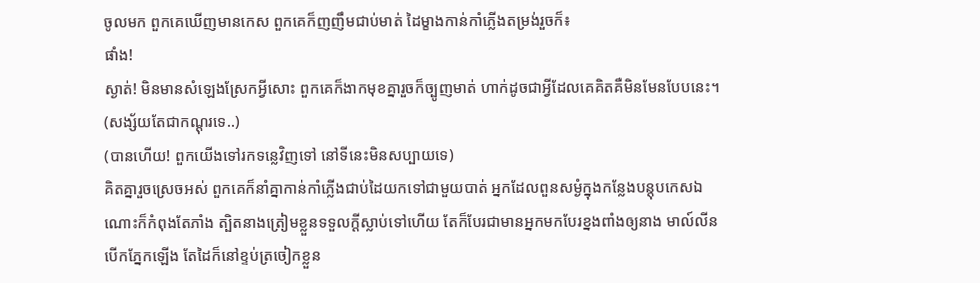ចូលមក ពួកគេឃើញមានកេស ពួកគេក៏ញញឹមជាប់មាត់ ដៃម្ខាងកាន់កាំភ្លើងតម្រង់រួចក៏៖
ផាំង!
ស្ងាត់! មិនមានសំឡេងស្រែកអ្វីសោះ ពួកគេក៏ងាកមុខគ្នារួចក៏ច្បូញមាត់ ហាក់ដូចជាអ្វីដែលគេគិតគឺមិនមែនបែបនេះ។
(សង្ស័យតែជាកណ្ដុរទេ..)
(បានហើយ! ពួកយើងទៅរកទន្លេវិញទៅ នៅទីនេះមិនសប្បាយទេ)
គិតគ្នារួចស្រេចអស់ ពួកគេក៏នាំគ្នាកាន់កាំភ្លើងជាប់ដៃយកទៅជាមួយបាត់ អ្នកដែលពួនសម្ងំក្នុងកន្លែងបន្ដុបកេសឯណោះក៏កំពុងតែភាំង ត្បិតនាងត្រៀមខ្លួនទទួលក្ដីស្លាប់ទៅហើយ តែក៏បែរជាមានអ្នកមកបែរខ្នងពាំងឲ្យនាង មាល៍លីនបើកភ្នែកឡើង តែដៃក៏នៅខ្ទប់ត្រចៀកខ្លួន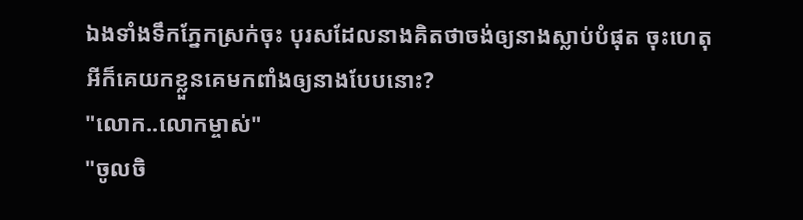ឯងទាំងទឹកភ្នែកស្រក់ចុះ បុរសដែលនាងគិតថាចង់ឲ្យនាងស្លាប់បំផុត ចុះហេតុអីក៏គេយកខ្លួនគេមកពាំងឲ្យនាងបែបនោះ?
"លោក..លោកម្ចាស់"
"ចូលចិ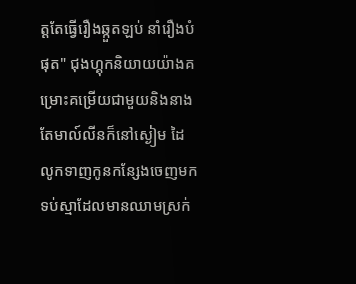ត្តតែធ្វើរឿងឆ្កួតឡប់ នាំរឿងបំផុត" ជុងហ្គុកនិយាយយ៉ាងគម្រោះគម្រើយជាមួយនិងនាង តែមាល៍លីនក៏នៅស្ងៀម ដៃលូកទាញកូនកន្សែងចេញមកទប់ស្មាដែលមានឈាមស្រក់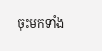ចុះមកទាំង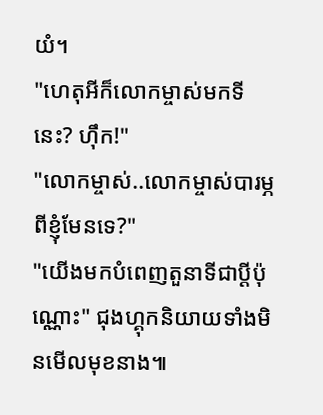យំ។
"ហេតុអីក៏លោកម្ចាស់មកទីនេះ? ហ៊ឹក!"
"លោកម្ចាស់..លោកម្ចាស់បារម្ភពីខ្ញុំមែនទេ?"
"យើងមកបំពេញតួនាទីជាប្ដីប៉ុណ្ណោះ" ជុងហ្គុកនិយាយទាំងមិនមើលមុខនាង៕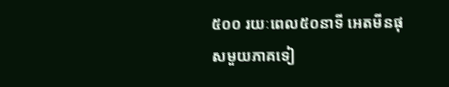៥០០ រយៈពេល៥០នាទី អេតមីនផុសមួយភាគទៀ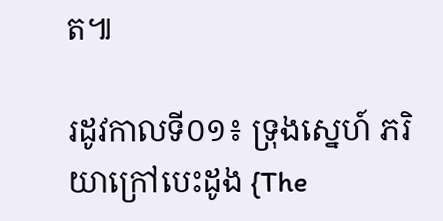ត៕

រដូវកាលទី០១៖ ទ្រុងស្នេហ៍ ភរិយាក្រៅបេះដូង {The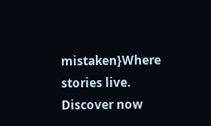mistaken}Where stories live. Discover now